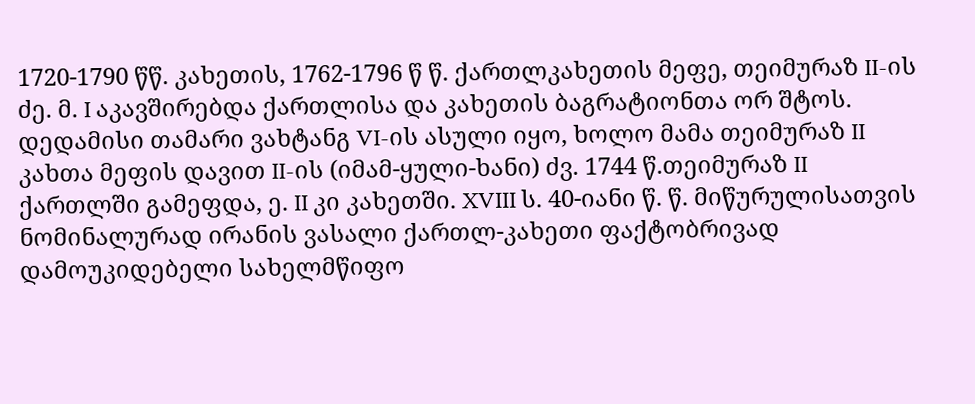1720-1790 წწ. კახეთის, 1762-1796 წ წ. ქართლკახეთის მეფე, თეიმურაზ II-ის ძე. მ. I აკავშირებდა ქართლისა და კახეთის ბაგრატიონთა ორ შტოს. დედამისი თამარი ვახტანგ VI-ის ასული იყო, ხოლო მამა თეიმურაზ II კახთა მეფის დავით II-ის (იმამ-ყული-ხანი) ძვ. 1744 წ.თეიმურაზ II ქართლში გამეფდა, ე. II კი კახეთში. XVIII ს. 40-იანი წ. წ. მიწურულისათვის ნომინალურად ირანის ვასალი ქართლ-კახეთი ფაქტობრივად დამოუკიდებელი სახელმწიფო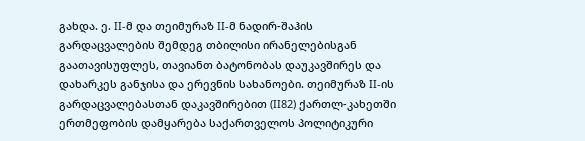გახდა. ე. II-მ და თეიმურაზ II-მ ნადირ-შაჰის გარდაცვალების შემდეგ თბილისი ირანელებისგან გაათავისუფლეს, თავიანთ ბატონობას დაუკავშირეს და დახარკეს განჯისა და ერევნის სახანოები. თეიმურაზ II-ის გარდაცვალებასთან დაკავშირებით (II82) ქართლ-კახეთში ერთმეფობის დამყარება საქართველოს პოლიტიკური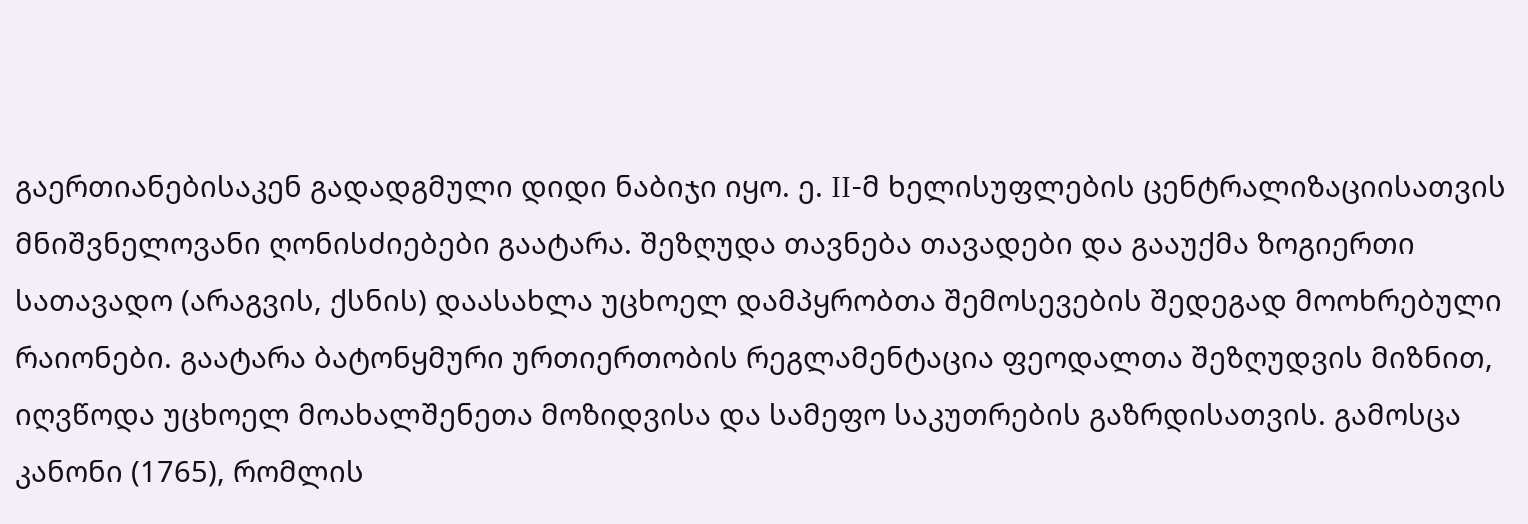გაერთიანებისაკენ გადადგმული დიდი ნაბიჯი იყო. ე. II-მ ხელისუფლების ცენტრალიზაციისათვის მნიშვნელოვანი ღონისძიებები გაატარა. შეზღუდა თავნება თავადები და გააუქმა ზოგიერთი სათავადო (არაგვის, ქსნის) დაასახლა უცხოელ დამპყრობთა შემოსევების შედეგად მოოხრებული რაიონები. გაატარა ბატონყმური ურთიერთობის რეგლამენტაცია ფეოდალთა შეზღუდვის მიზნით, იღვწოდა უცხოელ მოახალშენეთა მოზიდვისა და სამეფო საკუთრების გაზრდისათვის. გამოსცა კანონი (1765), რომლის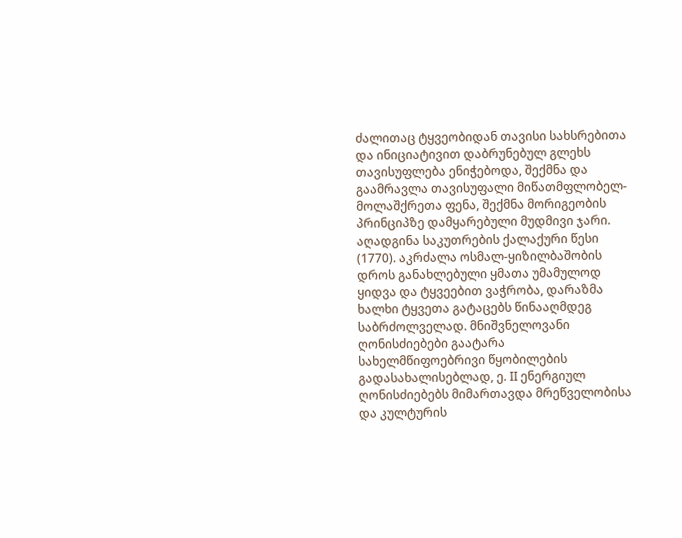ძალითაც ტყვეობიდან თავისი სახსრებითა და ინიციატივით დაბრუნებულ გლეხს თავისუფლება ენიჭებოდა, შექმნა და გაამრავლა თავისუფალი მიწათმფლობელ-მოლაშქრეთა ფენა, შექმნა მორიგეობის პრინციპზე დამყარებული მუდმივი ჯარი. აღადგინა საკუთრების ქალაქური წესი (1770). აკრძალა ოსმალ-ყიზილბაშობის დროს განახლებული ყმათა უმამულოდ ყიდვა და ტყვეებით ვაჭრობა, დარაზმა ხალხი ტყვეთა გატაცებს წინააღმდეგ საბრძოლველად. მნიშვნელოვანი ღონისძიებები გაატარა სახელმწიფოებრივი წყობილების გადასახალისებლად, ე. II ენერგიულ ღონისძიებებს მიმართავდა მრეწველობისა და კულტურის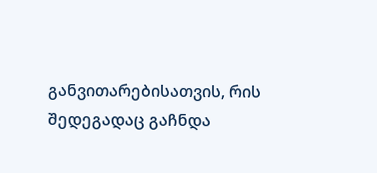განვითარებისათვის, რის შედეგადაც გაჩნდა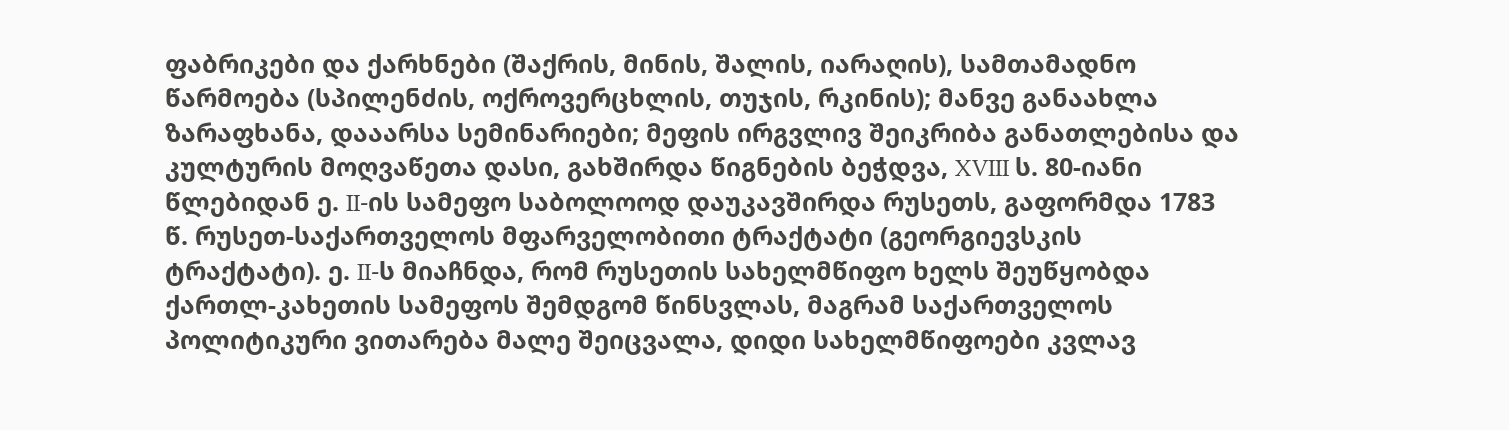ფაბრიკები და ქარხნები (შაქრის, მინის, შალის, იარაღის), სამთამადნო წარმოება (სპილენძის, ოქროვერცხლის, თუჯის, რკინის); მანვე განაახლა ზარაფხანა, დააარსა სემინარიები; მეფის ირგვლივ შეიკრიბა განათლებისა და კულტურის მოღვაწეთა დასი, გახშირდა წიგნების ბეჭდვა, XVIII ს. 80-იანი წლებიდან ე. II-ის სამეფო საბოლოოდ დაუკავშირდა რუსეთს, გაფორმდა 1783 წ. რუსეთ-საქართველოს მფარველობითი ტრაქტატი (გეორგიევსკის ტრაქტატი). ე. II-ს მიაჩნდა, რომ რუსეთის სახელმწიფო ხელს შეუწყობდა ქართლ-კახეთის სამეფოს შემდგომ წინსვლას, მაგრამ საქართველოს პოლიტიკური ვითარება მალე შეიცვალა, დიდი სახელმწიფოები კვლავ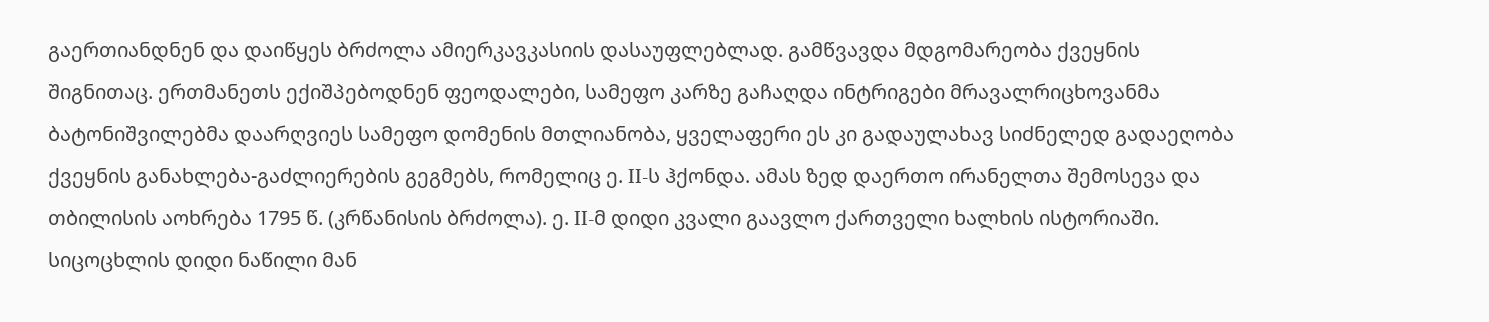გაერთიანდნენ და დაიწყეს ბრძოლა ამიერკავკასიის დასაუფლებლად. გამწვავდა მდგომარეობა ქვეყნის შიგნითაც. ერთმანეთს ექიშპებოდნენ ფეოდალები, სამეფო კარზე გაჩაღდა ინტრიგები მრავალრიცხოვანმა ბატონიშვილებმა დაარღვიეს სამეფო დომენის მთლიანობა, ყველაფერი ეს კი გადაულახავ სიძნელედ გადაეღობა ქვეყნის განახლება-გაძლიერების გეგმებს, რომელიც ე. II-ს ჰქონდა. ამას ზედ დაერთო ირანელთა შემოსევა და თბილისის აოხრება 1795 წ. (კრწანისის ბრძოლა). ე. II-მ დიდი კვალი გაავლო ქართველი ხალხის ისტორიაში. სიცოცხლის დიდი ნაწილი მან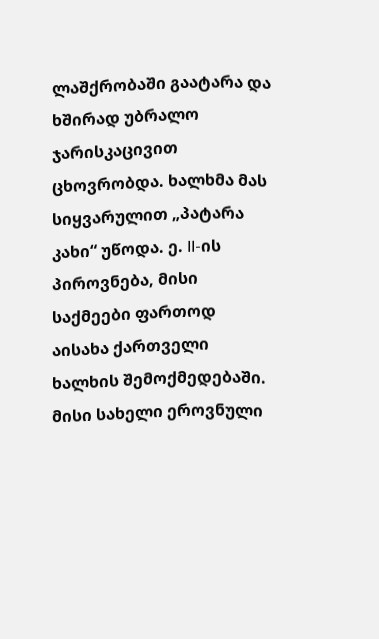ლაშქრობაში გაატარა და ხშირად უბრალო ჯარისკაცივით ცხოვრობდა. ხალხმა მას სიყვარულით „პატარა კახი“ უწოდა. ე. II-ის პიროვნება, მისი საქმეები ფართოდ აისახა ქართველი ხალხის შემოქმედებაში. მისი სახელი ეროვნული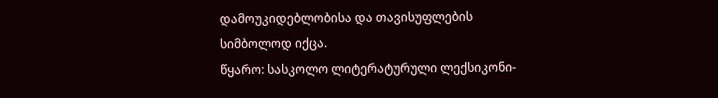დამოუკიდებლობისა და თავისუფლების სიმბოლოდ იქცა.
წყარო: სასკოლო ლიტერატურული ლექსიკონი-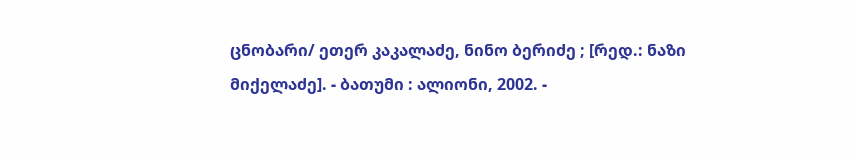ცნობარი/ ეთერ კაკალაძე, ნინო ბერიძე ; [რედ.: ნაზი მიქელაძე]. - ბათუმი : ალიონი, 2002. -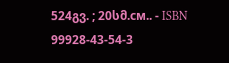524გვ. ; 20სმ.см.. - ISBN 99928-43-54-3